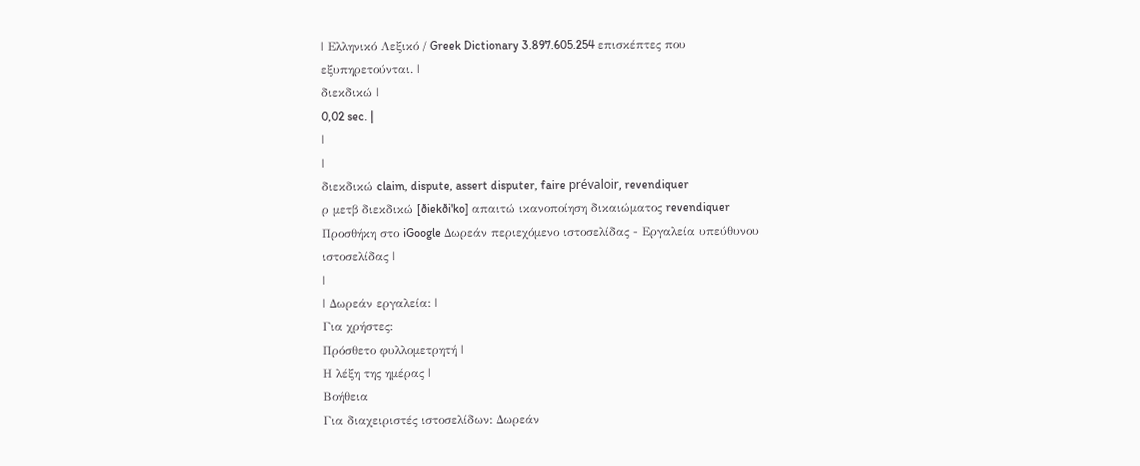| Ελληνικό Λεξικό / Greek Dictionary 3.897.605.254 επισκέπτες που εξυπηρετούνται. |
διεκδικώ |
0,02 sec. |
|
|
διεκδικώ claim, dispute, assert disputer, faire prévaloir, revendiquer
ρ μετβ διεκδικώ [ðiekði'ko] απαιτώ ικανοποίηση δικαιώματος revendiquer Προσθήκη στο iGoogle Δωρεάν περιεχόμενο ιστοσελίδας - Εργαλεία υπεύθυνου ιστοσελίδας |
|
| Δωρεάν εργαλεία: |
Για χρήστες:
Πρόσθετο φυλλομετρητή |
Η λέξη της ημέρας |
Βοήθεια
Για διαχειριστές ιστοσελίδων: Δωρεάν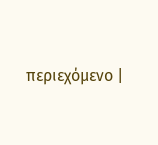περιεχόμενο |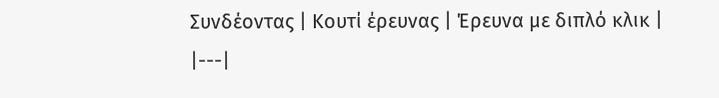Συνδέοντας | Κουτί έρευνας | Έρευνα με διπλό κλικ |
|---|